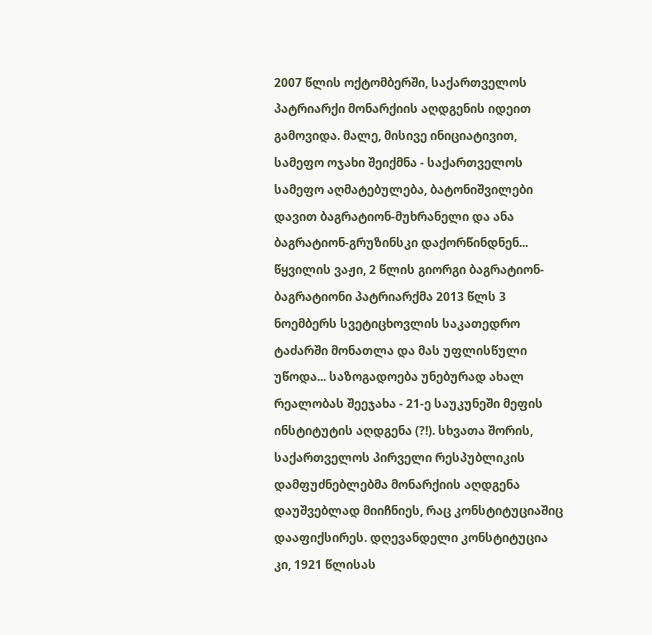2007 წლის ოქტომბერში, საქართველოს პატრიარქი მონარქიის აღდგენის იდეით გამოვიდა. მალე, მისივე ინიციატივით, სამეფო ოჯახი შეიქმნა - საქართველოს სამეფო აღმატებულება, ბატონიშვილები დავით ბაგრატიონ-მუხრანელი და ანა ბაგრატიონ-გრუზინსკი დაქორწინდნენ... წყვილის ვაჟი, 2 წლის გიორგი ბაგრატიონ-ბაგრატიონი პატრიარქმა 2013 წლს 3 ნოემბერს სვეტიცხოვლის საკათედრო ტაძარში მონათლა და მას უფლისწული უწოდა... საზოგადოება უნებურად ახალ რეალობას შეეჯახა - 21-ე საუკუნეში მეფის ინსტიტუტის აღდგენა (?!). სხვათა შორის, საქართველოს პირველი რესპუბლიკის დამფუძნებლებმა მონარქიის აღდგენა დაუშვებლად მიიჩნიეს, რაც კონსტიტუციაშიც დააფიქსირეს. დღევანდელი კონსტიტუცია კი, 1921 წლისას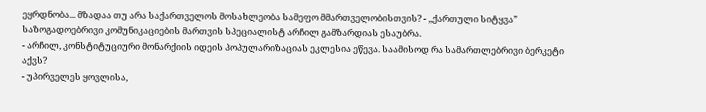ეყრდნობა... მზადაა თუ არა საქართველოს მოსახლეობა სამეფო მმართველობისთვის? - ,,ქართული სიტყვა” საზოგადოებრივი კომუნიკაციების მართვის სპეციალისტ არჩილ გამზარდიას ესაუბრა.
- არჩილ, კონსტიტუციური მონარქიის იდეის პოპულარიზაციას ეკლესია ეწევა. საამისოდ რა სამართლებრივი ბერკეტი აქვს?
- უპირველეს ყოვლისა,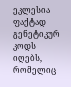ეკლესია ფაქტად გენეტიკურ კოდს იღებს, რომელიც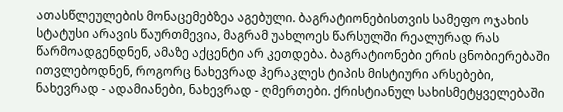ათასწლეულების მონაცემებზეა აგებული. ბაგრატიონებისთვის სამეფო ოჯახის სტატუსი არავის წაურთმევია, მაგრამ უახლოეს წარსულში რეალურად რას წარმოადგენდნენ, ამაზე აქცენტი არ კეთდება. ბაგრატიონები ერის ცნობიერებაში ითვლებოდნენ, როგორც ნახევრად ჰერაკლეს ტიპის მისტიური არსებები, ნახევრად - ადამიანები, ნახევრად - ღმერთები. ქრისტიანულ სახისმეტყველებაში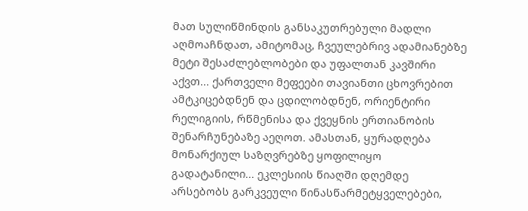მათ სულიწმინდის განსაკუთრებული მადლი აღმოაჩნდათ, ამიტომაც, ჩვეულებრივ ადამიანებზე მეტი შესაძლებლობები და უფალთან კავშირი აქვთ... ქართველი მეფეები თავიანთი ცხოვრებით ამტკიცებდნენ და ცდილობდნენ, ორიენტირი რელიგიის, რწმენისა და ქვეყნის ერთიანობის შენარჩუნებაზე აეღოთ. ამასთან, ყურადღება მონარქიულ საზღვრებზე ყოფილიყო გადატანილი... ეკლესიის წიაღში დღემდე არსებობს გარკვეული წინასწარმეტყველებები,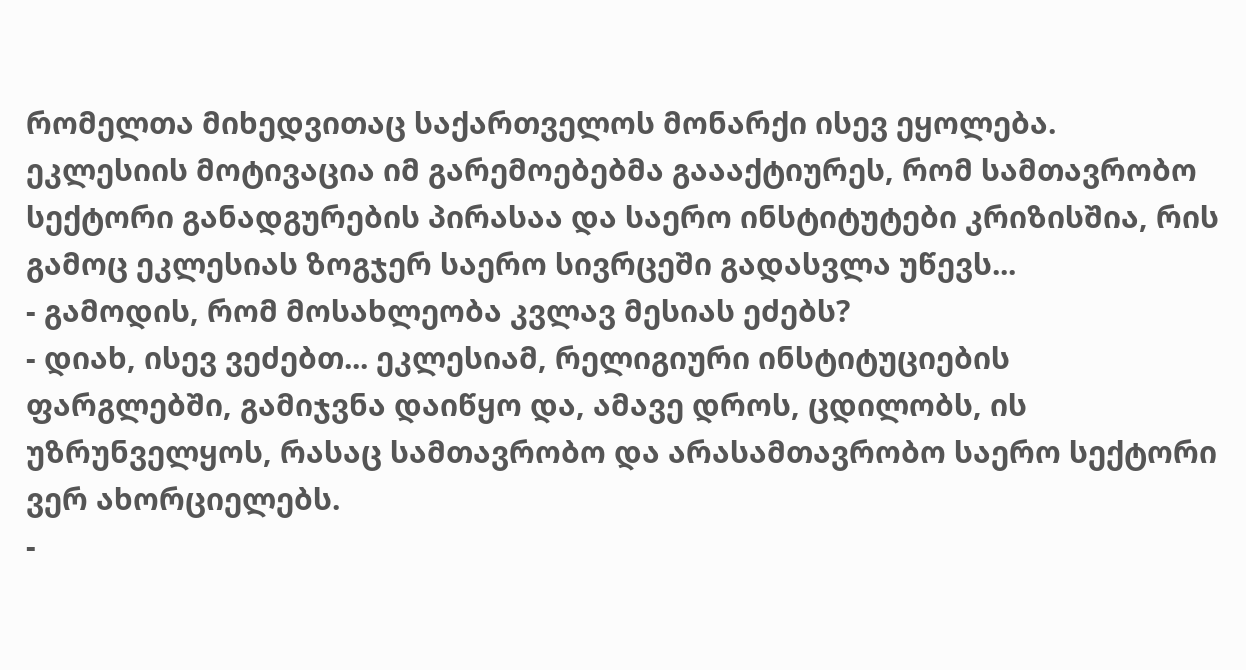რომელთა მიხედვითაც საქართველოს მონარქი ისევ ეყოლება. ეკლესიის მოტივაცია იმ გარემოებებმა გაააქტიურეს, რომ სამთავრობო სექტორი განადგურების პირასაა და საერო ინსტიტუტები კრიზისშია, რის გამოც ეკლესიას ზოგჯერ საერო სივრცეში გადასვლა უწევს...
- გამოდის, რომ მოსახლეობა კვლავ მესიას ეძებს?
- დიახ, ისევ ვეძებთ... ეკლესიამ, რელიგიური ინსტიტუციების ფარგლებში, გამიჯვნა დაიწყო და, ამავე დროს, ცდილობს, ის უზრუნველყოს, რასაც სამთავრობო და არასამთავრობო საერო სექტორი ვერ ახორციელებს.
-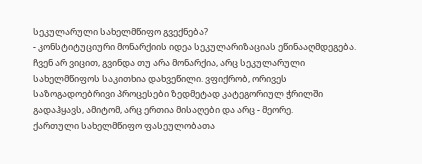სეკულარული სახელმწიფო გვექნება?
- კონსტიტუციური მონარქიის იდეა სეკულარიზაციას ეწინააღმდეგება. ჩვენ არ ვიცით, გვინდა თუ არა მონარქია, არც სეკულარული სახელმწიფოს საკითხია დახვეწილი. ვფიქრობ, ორივეს საზოგადოებრივი პროცესები ზედმეტად კატეგორიულ ჭრილში გადაჰყავს, ამიტომ, არც ერთია მისაღები და არც - მეორე.
ქართული სახელმწიფო ფასეულობათა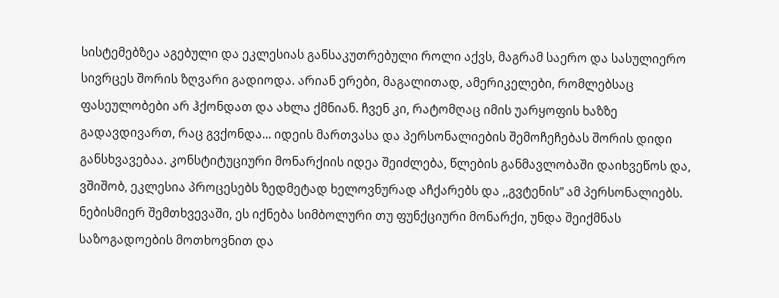სისტემებზეა აგებული და ეკლესიას განსაკუთრებული როლი აქვს, მაგრამ საერო და სასულიერო სივრცეს შორის ზღვარი გადიოდა. არიან ერები, მაგალითად, ამერიკელები, რომლებსაც ფასეულობები არ ჰქონდათ და ახლა ქმნიან. ჩვენ კი, რატომღაც იმის უარყოფის ხაზზე გადავდივართ, რაც გვქონდა... იდეის მართვასა და პერსონალიების შემოჩეჩებას შორის დიდი განსხვავებაა. კონსტიტუციური მონარქიის იდეა შეიძლება, წლების განმავლობაში დაიხვეწოს და, ვშიშობ, ეკლესია პროცესებს ზედმეტად ხელოვნურად აჩქარებს და ,,გვტენის” ამ პერსონალიებს. ნებისმიერ შემთხვევაში, ეს იქნება სიმბოლური თუ ფუნქციური მონარქი, უნდა შეიქმნას საზოგადოების მოთხოვნით და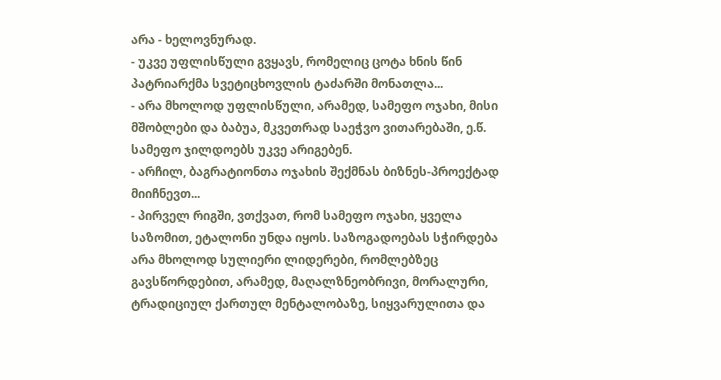არა - ხელოვნურად.
- უკვე უფლისწული გვყავს, რომელიც ცოტა ხნის წინ პატრიარქმა სვეტიცხოვლის ტაძარში მონათლა...
- არა მხოლოდ უფლისწული, არამედ, სამეფო ოჯახი, მისი მშობლები და ბაბუა, მკვეთრად საეჭვო ვითარებაში, ე.წ. სამეფო ჯილდოებს უკვე არიგებენ.
- არჩილ, ბაგრატიონთა ოჯახის შექმნას ბიზნეს-პროექტად მიიჩნევთ...
- პირველ რიგში, ვთქვათ, რომ სამეფო ოჯახი, ყველა საზომით, ეტალონი უნდა იყოს. საზოგადოებას სჭირდება არა მხოლოდ სულიერი ლიდერები, რომლებზეც გავსწორდებით, არამედ, მაღალზნეობრივი, მორალური, ტრადიციულ ქართულ მენტალობაზე, სიყვარულითა და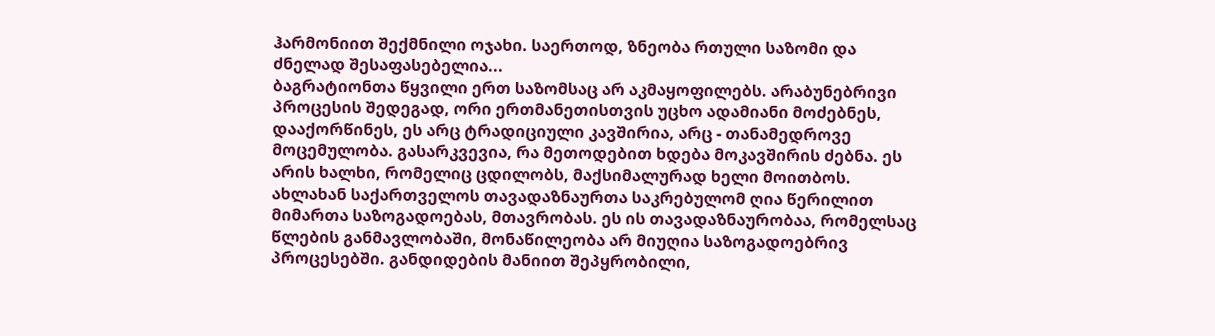ჰარმონიით შექმნილი ოჯახი. საერთოდ, ზნეობა რთული საზომი და ძნელად შესაფასებელია...
ბაგრატიონთა წყვილი ერთ საზომსაც არ აკმაყოფილებს. არაბუნებრივი პროცესის შედეგად, ორი ერთმანეთისთვის უცხო ადამიანი მოძებნეს, დააქორწინეს, ეს არც ტრადიციული კავშირია, არც - თანამედროვე მოცემულობა. გასარკვევია, რა მეთოდებით ხდება მოკავშირის ძებნა. ეს არის ხალხი, რომელიც ცდილობს, მაქსიმალურად ხელი მოითბოს. ახლახან საქართველოს თავადაზნაურთა საკრებულომ ღია წერილით მიმართა საზოგადოებას, მთავრობას. ეს ის თავადაზნაურობაა, რომელსაც წლების განმავლობაში, მონაწილეობა არ მიუღია საზოგადოებრივ პროცესებში. განდიდების მანიით შეპყრობილი,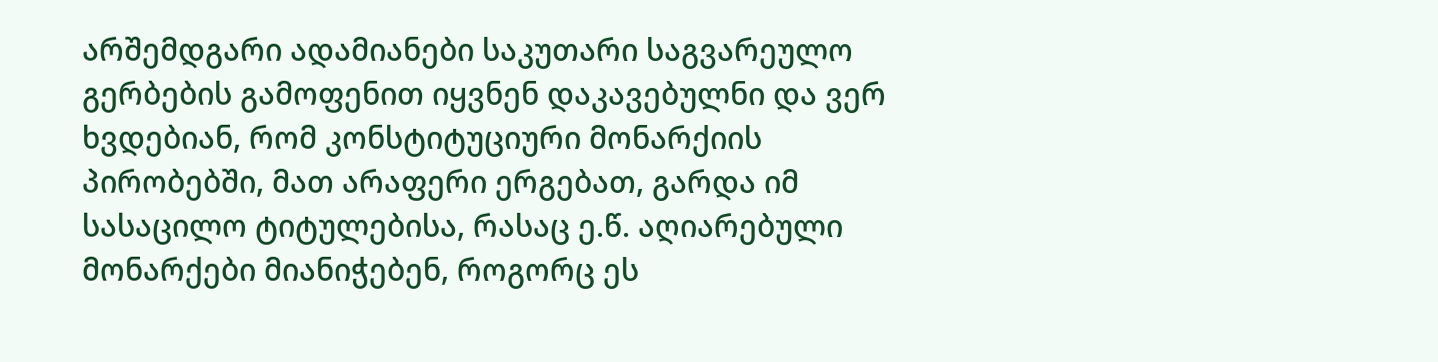არშემდგარი ადამიანები საკუთარი საგვარეულო გერბების გამოფენით იყვნენ დაკავებულნი და ვერ ხვდებიან, რომ კონსტიტუციური მონარქიის პირობებში, მათ არაფერი ერგებათ, გარდა იმ სასაცილო ტიტულებისა, რასაც ე.წ. აღიარებული მონარქები მიანიჭებენ, როგორც ეს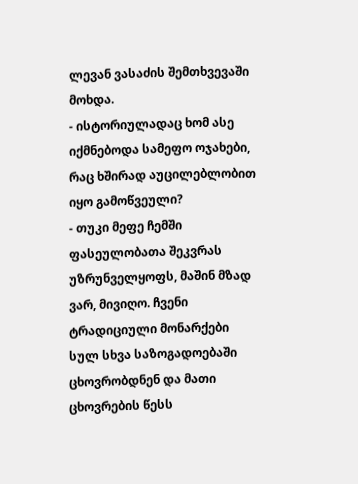ლევან ვასაძის შემთხვევაში მოხდა.
- ისტორიულადაც ხომ ასე იქმნებოდა სამეფო ოჯახები, რაც ხშირად აუცილებლობით იყო გამოწვეული?
- თუკი მეფე ჩემში ფასეულობათა შეკვრას უზრუნველყოფს, მაშინ მზად ვარ, მივიღო. ჩვენი ტრადიციული მონარქები სულ სხვა საზოგადოებაში ცხოვრობდნენ და მათი ცხოვრების წესს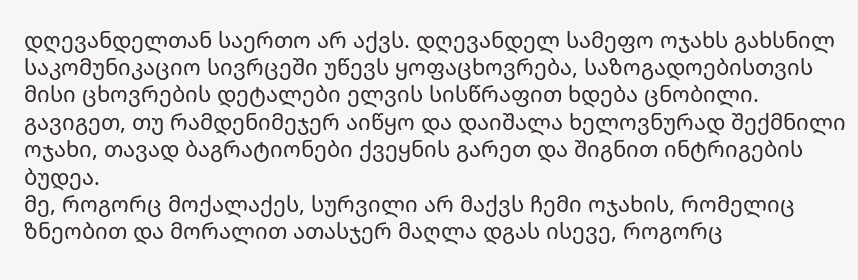დღევანდელთან საერთო არ აქვს. დღევანდელ სამეფო ოჯახს გახსნილ საკომუნიკაციო სივრცეში უწევს ყოფაცხოვრება, საზოგადოებისთვის მისი ცხოვრების დეტალები ელვის სისწრაფით ხდება ცნობილი. გავიგეთ, თუ რამდენიმეჯერ აიწყო და დაიშალა ხელოვნურად შექმნილი ოჯახი, თავად ბაგრატიონები ქვეყნის გარეთ და შიგნით ინტრიგების ბუდეა.
მე, როგორც მოქალაქეს, სურვილი არ მაქვს ჩემი ოჯახის, რომელიც ზნეობით და მორალით ათასჯერ მაღლა დგას ისევე, როგორც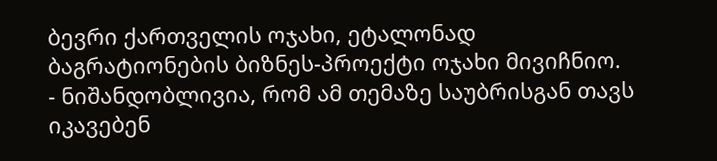ბევრი ქართველის ოჯახი, ეტალონად ბაგრატიონების ბიზნეს-პროექტი ოჯახი მივიჩნიო.
- ნიშანდობლივია, რომ ამ თემაზე საუბრისგან თავს იკავებენ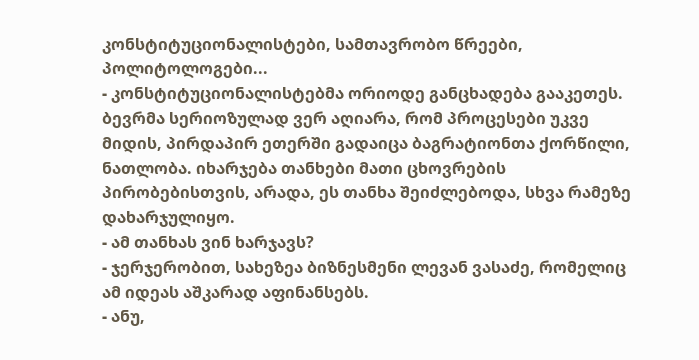კონსტიტუციონალისტები, სამთავრობო წრეები, პოლიტოლოგები...
- კონსტიტუციონალისტებმა ორიოდე განცხადება გააკეთეს. ბევრმა სერიოზულად ვერ აღიარა, რომ პროცესები უკვე მიდის, პირდაპირ ეთერში გადაიცა ბაგრატიონთა ქორწილი, ნათლობა. იხარჯება თანხები მათი ცხოვრების პირობებისთვის, არადა, ეს თანხა შეიძლებოდა, სხვა რამეზე დახარჯულიყო.
- ამ თანხას ვინ ხარჯავს?
- ჯერჯერობით, სახეზეა ბიზნესმენი ლევან ვასაძე, რომელიც ამ იდეას აშკარად აფინანსებს.
- ანუ,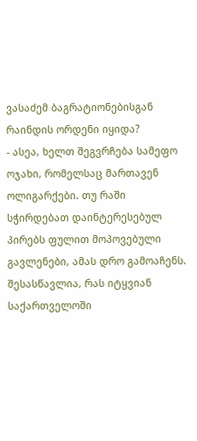ვასაძემ ბაგრატიონებისგან რაინდის ორდენი იყიდა?
- ასეა, ხელთ შეგვრჩება სამეფო ოჯახი, რომელსაც მართავენ ოლიგარქები. თუ რაში სჭირდებათ დაინტერესებულ პირებს ფულით მოპოვებული გავლენები, ამას დრო გამოაჩენს. შესასწავლია, რას იტყვიან საქართველოში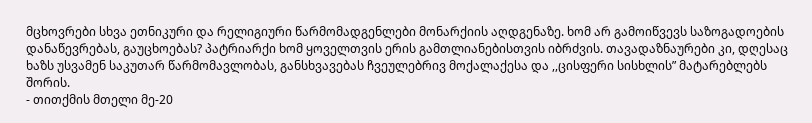მცხოვრები სხვა ეთნიკური და რელიგიური წარმომადგენლები მონარქიის აღდგენაზე. ხომ არ გამოიწვევს საზოგადოების დანაწევრებას, გაუცხოებას? პატრიარქი ხომ ყოველთვის ერის გამთლიანებისთვის იბრძვის. თავადაზნაურები კი, დღესაც ხაზს უსვამენ საკუთარ წარმომავლობას, განსხვავებას ჩვეულებრივ მოქალაქესა და ,,ცისფერი სისხლის” მატარებლებს შორის.
- თითქმის მთელი მე-20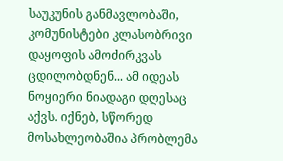საუკუნის განმავლობაში, კომუნისტები კლასობრივი დაყოფის ამოძირკვას ცდილობდნენ... ამ იდეას ნოყიერი ნიადაგი დღესაც აქვს. იქნებ, სწორედ მოსახლეობაშია პრობლემა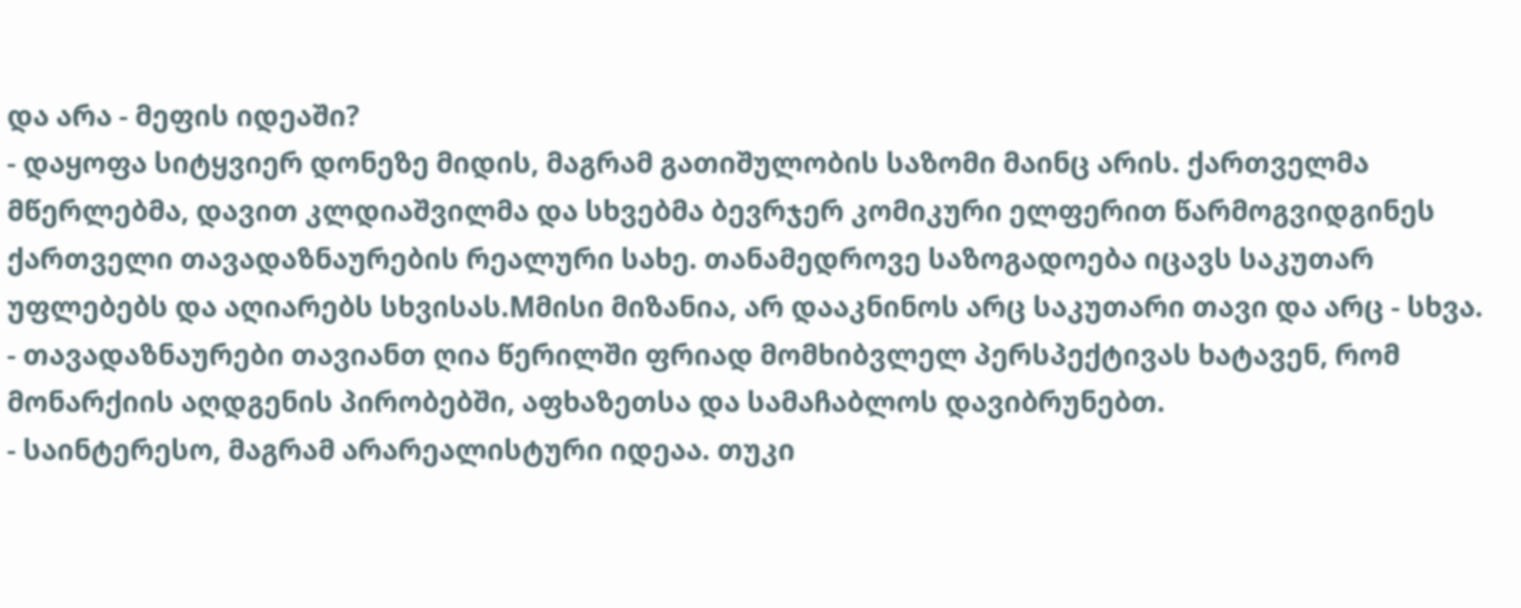და არა - მეფის იდეაში?
- დაყოფა სიტყვიერ დონეზე მიდის, მაგრამ გათიშულობის საზომი მაინც არის. ქართველმა მწერლებმა, დავით კლდიაშვილმა და სხვებმა ბევრჯერ კომიკური ელფერით წარმოგვიდგინეს ქართველი თავადაზნაურების რეალური სახე. თანამედროვე საზოგადოება იცავს საკუთარ უფლებებს და აღიარებს სხვისას.Mმისი მიზანია, არ დააკნინოს არც საკუთარი თავი და არც - სხვა.
- თავადაზნაურები თავიანთ ღია წერილში ფრიად მომხიბვლელ პერსპექტივას ხატავენ, რომ მონარქიის აღდგენის პირობებში, აფხაზეთსა და სამაჩაბლოს დავიბრუნებთ.
- საინტერესო, მაგრამ არარეალისტური იდეაა. თუკი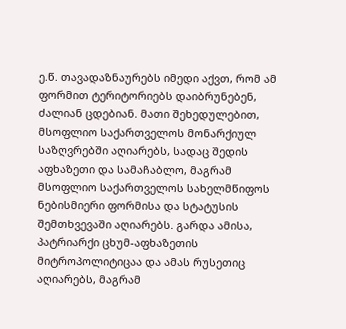ე.წ. თავადაზნაურებს იმედი აქვთ, რომ ამ ფორმით ტერიტორიებს დაიბრუნებენ, ძალიან ცდებიან. მათი შეხედულებით, მსოფლიო საქართველოს მონარქიულ საზღვრებში აღიარებს, სადაც შედის აფხაზეთი და სამაჩაბლო, მაგრამ მსოფლიო საქართველოს სახელმწიფოს ნებისმიერი ფორმისა და სტატუსის შემთხვევაში აღიარებს. გარდა ამისა, პატრიარქი ცხუმ-აფხაზეთის მიტროპოლიტიცაა და ამას რუსეთიც აღიარებს, მაგრამ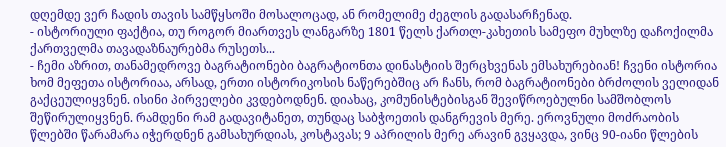დღემდე ვერ ჩადის თავის სამწყსოში მოსალოცად, ან რომელიმე ძეგლის გადასარჩენად.
- ისტორიული ფაქტია, თუ როგორ მიართვეს ლანგარზე 1801 წელს ქართლ-კახეთის სამეფო მუხლზე დაჩოქილმა ქართველმა თავადაზნაურებმა რუსეთს...
- ჩემი აზრით, თანამედროვე ბაგრატიონები ბაგრატიონთა დინასტიის შერცხვენას ემსახურებიან! ჩვენი ისტორია ხომ მეფეთა ისტორიაა, არსად, ერთი ისტორიკოსის ნაწერებშიც არ ჩანს, რომ ბაგრატიონები ბრძოლის ველიდან გაქცეულიყვნენ. ისინი პირველები კვდებოდნენ. დიახაც, კომუნისტებისგან შევიწროებულნი სამშობლოს შეწირულიყვნენ. რამდენი რამ გადავიტანეთ, თუნდაც საბჭოეთის დანგრევის მერე. ეროვნული მოძრაობის წლებში წარამარა იჭერდნენ გამსახურდიას, კოსტავას; 9 აპრილის მერე არავინ გვყავდა, ვინც 90-იანი წლების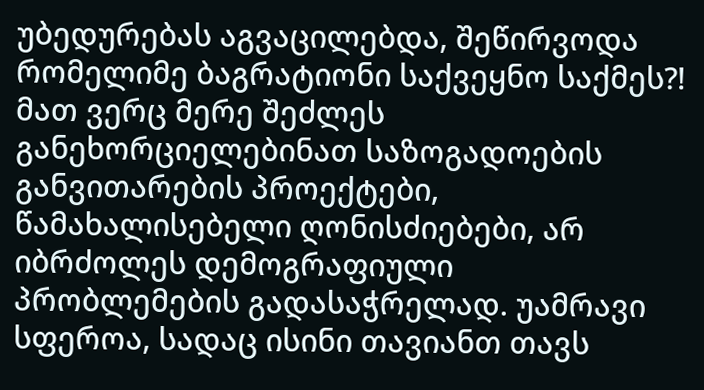უბედურებას აგვაცილებდა, შეწირვოდა რომელიმე ბაგრატიონი საქვეყნო საქმეს?! მათ ვერც მერე შეძლეს განეხორციელებინათ საზოგადოების განვითარების პროექტები, წამახალისებელი ღონისძიებები, არ იბრძოლეს დემოგრაფიული პრობლემების გადასაჭრელად. უამრავი სფეროა, სადაც ისინი თავიანთ თავს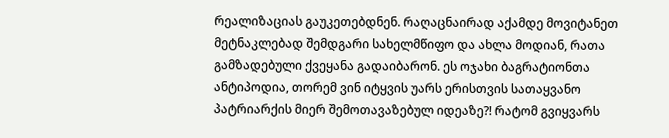რეალიზაციას გაუკეთებდნენ. რაღაცნაირად აქამდე მოვიტანეთ მეტნაკლებად შემდგარი სახელმწიფო და ახლა მოდიან, რათა გამზადებული ქვეყანა გადაიბარონ. ეს ოჯახი ბაგრატიონთა ანტიპოდია, თორემ ვინ იტყვის უარს ერისთვის სათაყვანო პატრიარქის მიერ შემოთავაზებულ იდეაზე?! რატომ გვიყვარს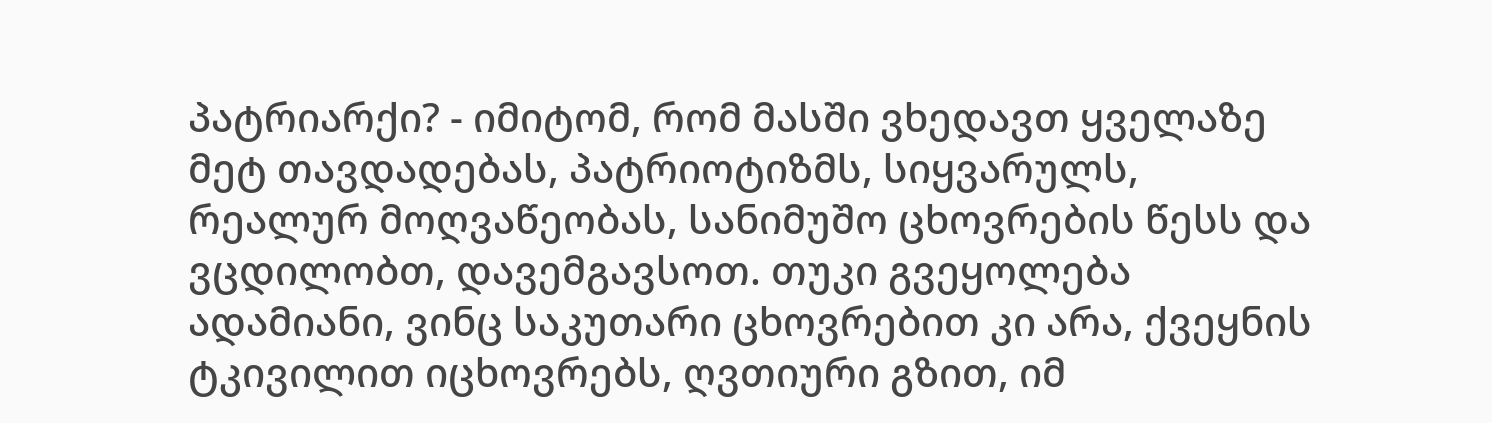პატრიარქი? - იმიტომ, რომ მასში ვხედავთ ყველაზე მეტ თავდადებას, პატრიოტიზმს, სიყვარულს, რეალურ მოღვაწეობას, სანიმუშო ცხოვრების წესს და ვცდილობთ, დავემგავსოთ. თუკი გვეყოლება ადამიანი, ვინც საკუთარი ცხოვრებით კი არა, ქვეყნის ტკივილით იცხოვრებს, ღვთიური გზით, იმ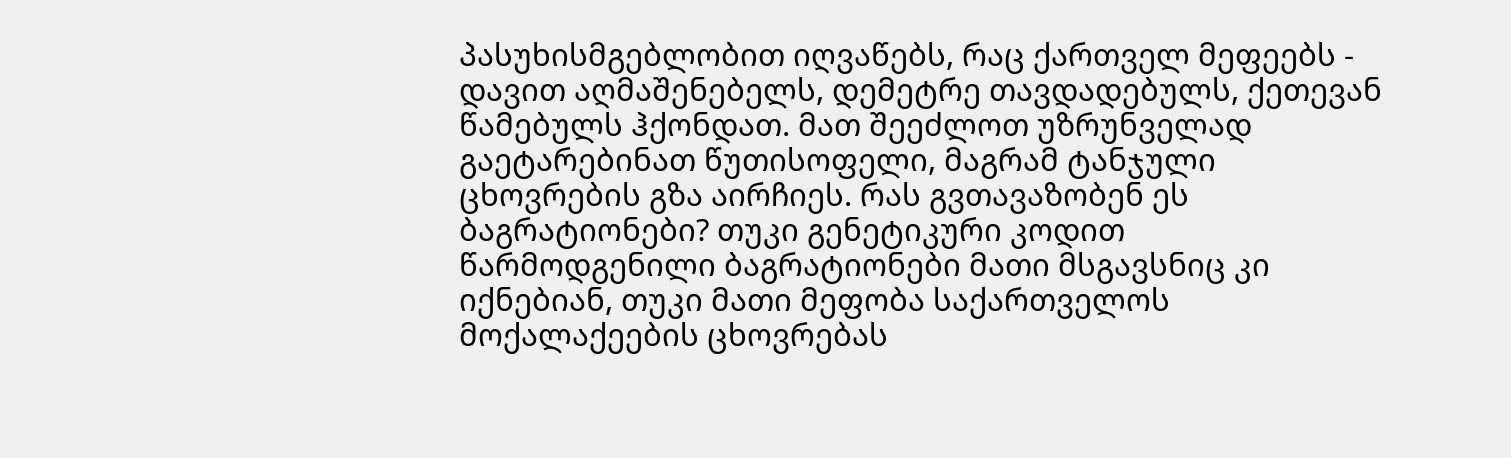პასუხისმგებლობით იღვაწებს, რაც ქართველ მეფეებს - დავით აღმაშენებელს, დემეტრე თავდადებულს, ქეთევან წამებულს ჰქონდათ. მათ შეეძლოთ უზრუნველად გაეტარებინათ წუთისოფელი, მაგრამ ტანჯული ცხოვრების გზა აირჩიეს. რას გვთავაზობენ ეს ბაგრატიონები? თუკი გენეტიკური კოდით წარმოდგენილი ბაგრატიონები მათი მსგავსნიც კი იქნებიან, თუკი მათი მეფობა საქართველოს მოქალაქეების ცხოვრებას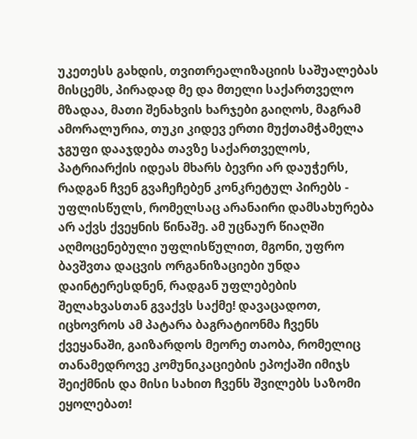უკეთესს გახდის, თვითრეალიზაციის საშუალებას მისცემს, პირადად მე და მთელი საქართველო მზადაა, მათი შენახვის ხარჯები გაიღოს, მაგრამ ამორალურია, თუკი კიდევ ერთი მუქთამჭამელა ჯგუფი დააჯდება თავზე საქართველოს, პატრიარქის იდეას მხარს ბევრი არ დაუჭერს, რადგან ჩვენ გვაჩეჩებენ კონკრეტულ პირებს - უფლისწულს, რომელსაც არანაირი დამსახურება არ აქვს ქვეყნის წინაშე. ამ უცნაურ წიაღში აღმოცენებული უფლისწულით, მგონი, უფრო ბავშვთა დაცვის ორგანიზაციები უნდა დაინტერესდნენ, რადგან უფლებების შელახვასთან გვაქვს საქმე! დავაცადოთ, იცხოვროს ამ პატარა ბაგრატიონმა ჩვენს ქვეყანაში, გაიზარდოს მეორე თაობა, რომელიც თანამედროვე კომუნიკაციების ეპოქაში იმიჯს შეიქმნის და მისი სახით ჩვენს შვილებს საზომი ეყოლებათ!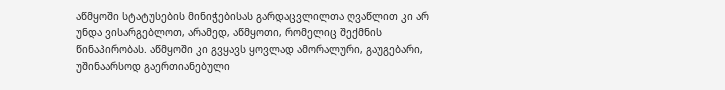აწმყოში სტატუსების მინიჭებისას გარდაცვლილთა ღვაწლით კი არ უნდა ვისარგებლოთ, არამედ, აწმყოთი, რომელიც შექმნის წინაპირობას. აწმყოში კი გვყავს ყოვლად ამორალური, გაუგებარი, უშინაარსოდ გაერთიანებული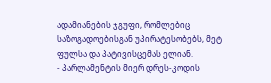ადამიანების ჯგუფი, რომლებიც საზოგადოებისგან უპირატესობებს, მეტ ფულსა და პატივისცემას ელიან.
- პარლამენტის მიერ დრეს-კოდის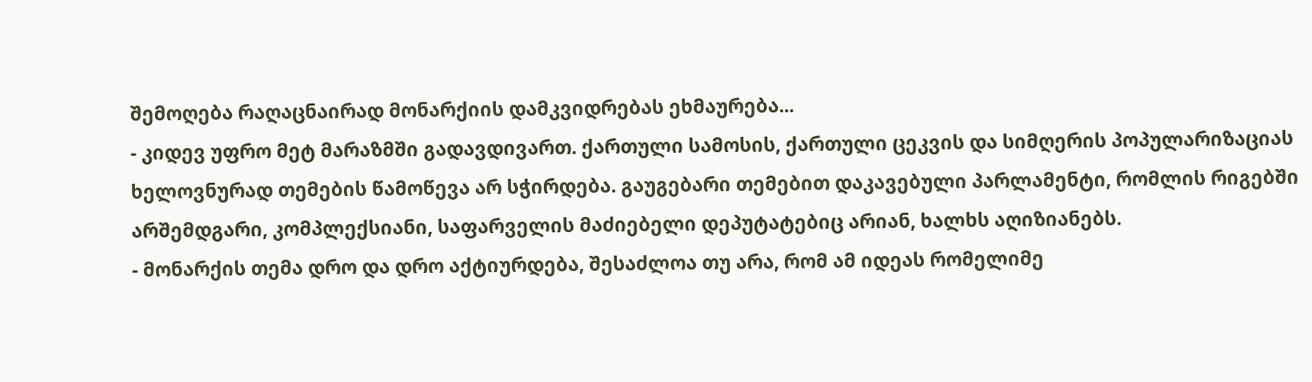შემოღება რაღაცნაირად მონარქიის დამკვიდრებას ეხმაურება...
- კიდევ უფრო მეტ მარაზმში გადავდივართ. ქართული სამოსის, ქართული ცეკვის და სიმღერის პოპულარიზაციას ხელოვნურად თემების წამოწევა არ სჭირდება. გაუგებარი თემებით დაკავებული პარლამენტი, რომლის რიგებში არშემდგარი, კომპლექსიანი, საფარველის მაძიებელი დეპუტატებიც არიან, ხალხს აღიზიანებს.
- მონარქის თემა დრო და დრო აქტიურდება, შესაძლოა თუ არა, რომ ამ იდეას რომელიმე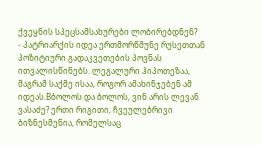ქვეყნის სპეცსამსახურები ლობირებდნენ?
- პატრიარქის იდეა ერთმორწმუნე რუსეთთან პოზიტიური გადაკვეთების პოვნას ითვალისწინებს. ლეგალური ჰიპოთეზაა, მაგრამ საქმე ისაა, როგორ ამახინჯებენ ამ იდეას.Bბოლოს და ბოლოს, ვინ არის ლევან ვასაძე? ერთი რიგითი, ჩვეულებრივი ბიზნესმენია, რომელსაც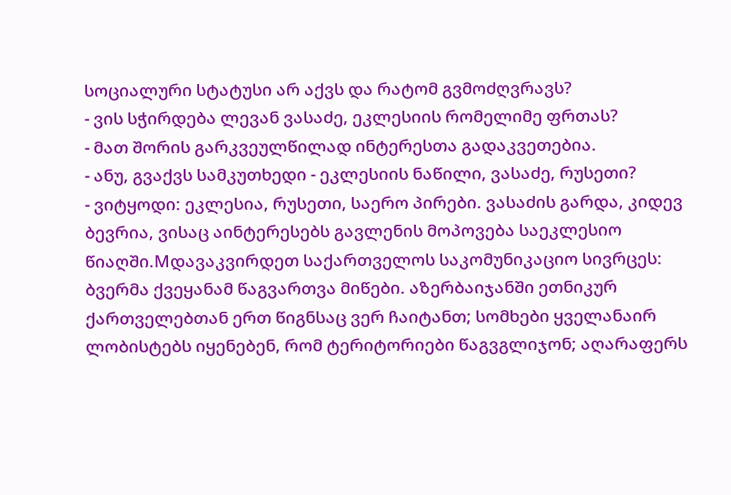სოციალური სტატუსი არ აქვს და რატომ გვმოძღვრავს?
- ვის სჭირდება ლევან ვასაძე, ეკლესიის რომელიმე ფრთას?
- მათ შორის გარკვეულწილად ინტერესთა გადაკვეთებია.
- ანუ, გვაქვს სამკუთხედი - ეკლესიის ნაწილი, ვასაძე, რუსეთი?
- ვიტყოდი: ეკლესია, რუსეთი, საერო პირები. ვასაძის გარდა, კიდევ ბევრია, ვისაც აინტერესებს გავლენის მოპოვება საეკლესიო წიაღში.Mდავაკვირდეთ საქართველოს საკომუნიკაციო სივრცეს: ბვერმა ქვეყანამ წაგვართვა მიწები. აზერბაიჯანში ეთნიკურ ქართველებთან ერთ წიგნსაც ვერ ჩაიტანთ; სომხები ყველანაირ ლობისტებს იყენებენ, რომ ტერიტორიები წაგვგლიჯონ; აღარაფერს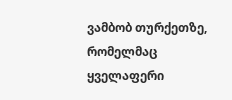ვამბობ თურქეთზე, რომელმაც ყველაფერი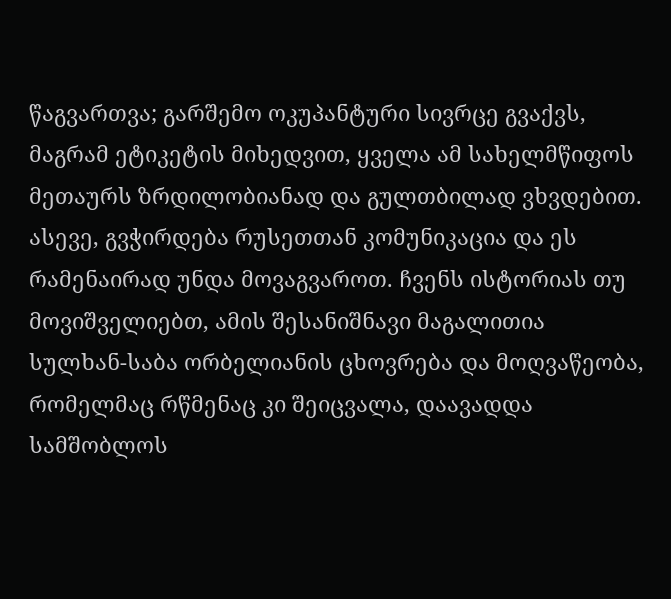წაგვართვა; გარშემო ოკუპანტური სივრცე გვაქვს, მაგრამ ეტიკეტის მიხედვით, ყველა ამ სახელმწიფოს მეთაურს ზრდილობიანად და გულთბილად ვხვდებით. ასევე, გვჭირდება რუსეთთან კომუნიკაცია და ეს რამენაირად უნდა მოვაგვაროთ. ჩვენს ისტორიას თუ მოვიშველიებთ, ამის შესანიშნავი მაგალითია სულხან-საბა ორბელიანის ცხოვრება და მოღვაწეობა, რომელმაც რწმენაც კი შეიცვალა, დაავადდა სამშობლოს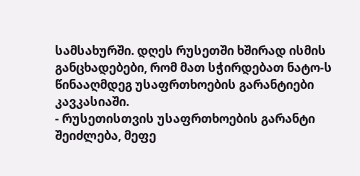სამსახურში. დღეს რუსეთში ხშირად ისმის განცხადებები, რომ მათ სჭირდებათ ნატო-ს წინააღმდეგ უსაფრთხოების გარანტიები კავკასიაში.
- რუსეთისთვის უსაფრთხოების გარანტი შეიძლება, მეფე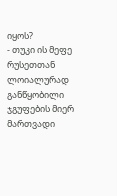იყოს?
- თუკი ის მეფე რუსეთთან ლოიალურად განწყობილი ჯგუფების მიერ მართვადი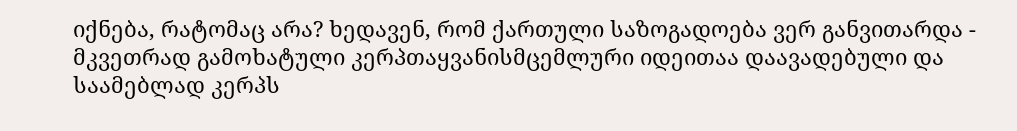იქნება, რატომაც არა? ხედავენ, რომ ქართული საზოგადოება ვერ განვითარდა - მკვეთრად გამოხატული კერპთაყვანისმცემლური იდეითაა დაავადებული და საამებლად კერპს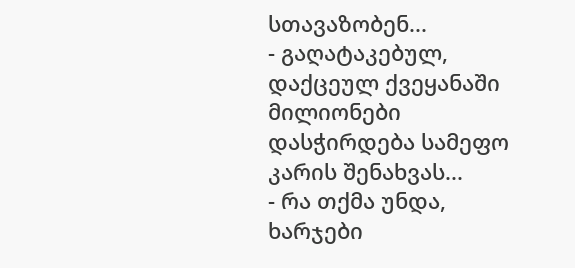სთავაზობენ...
- გაღატაკებულ, დაქცეულ ქვეყანაში მილიონები დასჭირდება სამეფო კარის შენახვას...
- რა თქმა უნდა, ხარჯები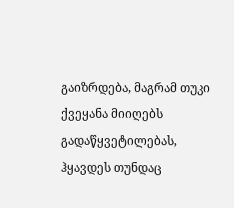გაიზრდება, მაგრამ თუკი ქვეყანა მიიღებს გადაწყვეტილებას, ჰყავდეს თუნდაც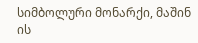სიმბოლური მონარქი, მაშინ ის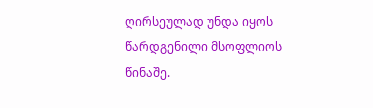ღირსეულად უნდა იყოს წარდგენილი მსოფლიოს წინაშე.